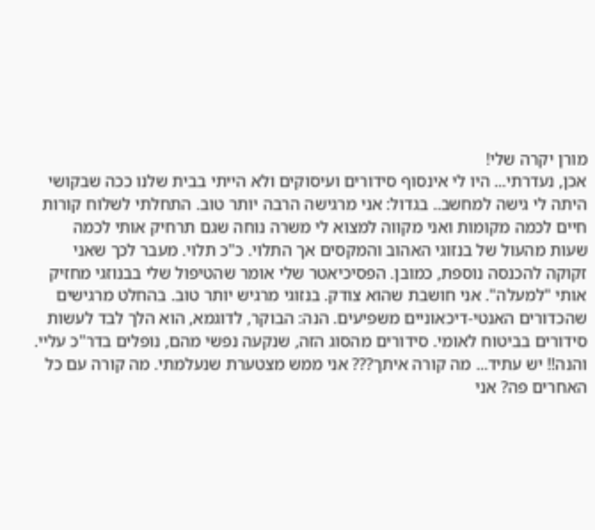מורן יקרה שלי!
אכן, נעדרתי... היו לי אינסוף סידורים ועיסוקים ולא הייתי בבית שלנו ככה שבקושי היתה לי גישה למחשב.. בגדול: אני מרגישה הרבה יותר טוב. התחלתי לשלוח קורות חיים לכמה מקומות ואני מקווה למצוא לי משרה נוחה שגם תרחיק אותי לכמה שעות מהעול של בנזוגי האהוב והמקסים אך התלוי. כ"כ תלוי. מעבר לכך שאני זקוקה להכנסה נוספת, כמובן. הפסיכיאטר שלי אומר שהטיפול שלי בבנוזגי מחזיק אותי "למעלה". אני חושבת שהוא צודק. בנזוגי מרגיש יותר טוב. בהחלט מרגישים שהכדורים האנטי-דיכאוניים משפיעים. הנה: הבוקר, לדוגמא, הוא הלך לבד לעשות סידורים בביטוח לאומי. סידורים מהסוג הזה, שנקעה נפשי מהם, נופלים בדר"כ עליי. והנה!! יש עתיד... מה קורה איתך??? אני ממש מצטערת שנעלמתי. מה קורה עם כל האחרים פה? אני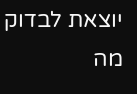יוצאת לבדוק מה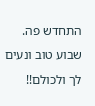התחדש פה. שבוע טוב ונעים לך ולכולם!!